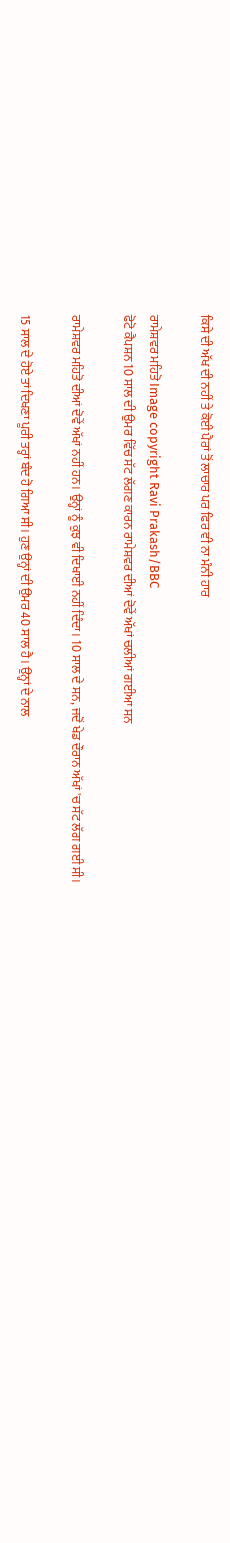ਕਿਸੇ ਦੀ ਅੱਖ ਦੀ ਨਹੀਂ ਤੇ ਕੋਈ ਪੈਰਾਂ ਤੋਂ ਲਾਚਾਰ ਪਰ ਫਿਰ ਵੀ ਨਾ ਮੰਨੀ ਹਾਰ

ਰਾਮੇਸ਼ਵਰ ਮਹਿਤੋ Image copyright Ravi Prakash/BBC
ਫੋਟੋ ਕੈਪਸ਼ਨ 10 ਸਾਲ ਦੀ ਉਮਰ ਵਿੱਚ ਸੱਟ ਲੱਗਣ ਕਾਰਨ ਰਾਮੇਸ਼ਵਰ ਦੀਆਂ ਦੋਵੇਂ ਅੱਖਾਂ ਚਲੀਆਂ ਗਈਆ ਸਨ

ਰਾਮੇਸ਼ਵਰ ਮਹਿਤੋ ਦੀਆਂ ਦੋਵੇਂ ਅੱਖਾਂ ਨਹੀਂ ਹਨ। ਉਨ੍ਹਾਂ ਨੂੰ ਕੁਝ ਵੀ ਦਿਖਾਈ ਨਹੀਂ ਦਿੰਦਾ। 10 ਸਾਲ ਦੇ ਸਨ, ਜਦੋਂ ਖੇਡ ਦੌਰਾਨ ਅੱਖਾਂ 'ਚ ਸੱਟ ਲੱਗ ਗਈ ਸੀ।

15 ਸਾਲ ਦੇ ਹੋਏ ਤਾਂ ਦਿਖਣਾ ਪੂਰੀ ਤਰ੍ਹਾਂ ਬੰਦ ਹੋ ਗਿਆ ਸੀ। ਹੁਣ ਉਨ੍ਹਾਂ ਦੀ ਉਮਰ 40 ਸਾਲ ਹੈ। ਉਨ੍ਹਾਂ ਦੇ ਨਾਲ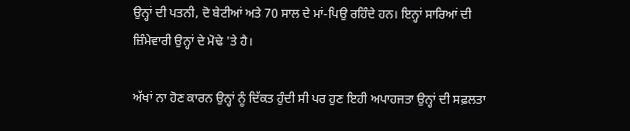ਉਨ੍ਹਾਂ ਦੀ ਪਤਨੀ, ਦੋ ਬੇਟੀਆਂ ਅਤੇ 70 ਸਾਲ ਦੇ ਮਾਂ-ਪਿਉ ਰਹਿੰਦੇ ਹਨ। ਇਨ੍ਹਾਂ ਸਾਰਿਆਂ ਦੀ ਜ਼ਿੰਮੇਵਾਰੀ ਉਨ੍ਹਾਂ ਦੇ ਮੋਢੇ 'ਤੇ ਹੈ।

ਅੱਖਾਂ ਨਾ ਹੋਣ ਕਾਰਨ ਉਨ੍ਹਾਂ ਨੂੰ ਦਿੱਕਤ ਹੁੰਦੀ ਸੀ ਪਰ ਹੁਣ ਇਹੀ ਅਪਾਹਜਤਾ ਉਨ੍ਹਾਂ ਦੀ ਸਫ਼ਲਤਾ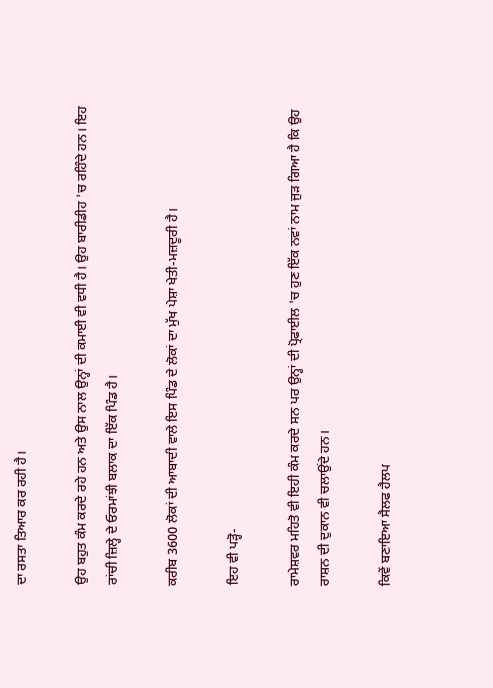ਦਾ ਰਸਤਾ ਤਿਆਰ ਕਰ ਰਹੀ ਹੈ।

ਉਹ ਬਹੁਤ ਕੰਮ ਕਰਦੇ ਰਹੇ ਹਨ ਅਤੇ ਉਸ ਨਾਲ ਉਨ੍ਹਾਂ ਦੀ ਕਮਾਈ ਵੀ ਵਧੀ ਹੈ। ਉਹ ਬਾਰੀਡੀਹ 'ਚ ਰਹਿੰਦੇ ਹਨ। ਇਹ ਰਾਂਚੀ ਜ਼ਿਲ੍ਹੇ ਦੇ ਓਰਮਾਂਝੀ ਬਲਾਕ ਦਾ ਇੱਕ ਪਿੰਡ ਹੈ।

ਕਰੀਬ 3600 ਲੋਕਾਂ ਦੀ ਆਬਾਦੀ ਵਾਲੇ ਇਸ ਪਿੰਡ ਦੇ ਲੋਕਾਂ ਦਾ ਮੁੱਖ ਪੇਸ਼ਾ ਖੇਤੀ-ਮਜ਼ਦੂਰੀ ਹੈ।

ਇਹ ਵੀ ਪੜ੍ਹੋ-

ਰਾਮੇਸ਼ਵਰ ਮਹਿਤੋ ਵੀ ਇਹੀ ਕੰਮ ਕਰਦੇ ਸਨ ਪਰ ਉਨ੍ਹਾਂ ਦੀ ਪ੍ਰੋਫਾਈਲ 'ਚ ਹੁਣ ਇੱਕ ਨਵਾਂ ਨਾਮ ਜੁੜ ਗਿਆ ਹੈ ਕਿ ਉਹ ਰਾਸ਼ਨ ਦੀ ਦੁਕਾਨ ਵੀ ਚਲਾਉਂਦੇ ਹਨ।

ਕਿਵੇਂ ਬਣਾਇਆ ਸੈਲਫ ਹੈਲਪ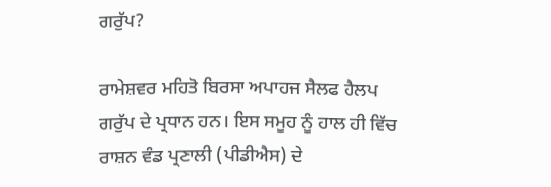ਗਰੁੱਪ?

ਰਾਮੇਸ਼ਵਰ ਮਹਿਤੋ ਬਿਰਸਾ ਅਪਾਹਜ ਸੈਲਫ ਹੈਲਪ ਗਰੁੱਪ ਦੇ ਪ੍ਰਧਾਨ ਹਨ। ਇਸ ਸਮੂਹ ਨੂੰ ਹਾਲ ਹੀ ਵਿੱਚ ਰਾਸ਼ਨ ਵੰਡ ਪ੍ਰਣਾਲੀ (ਪੀਡੀਐਸ) ਦੇ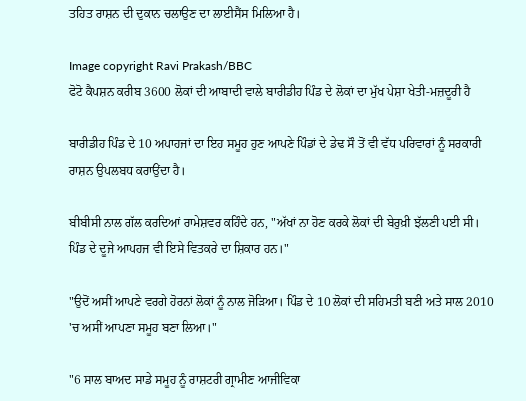ਤਹਿਤ ਰਾਸ਼ਨ ਦੀ ਦੁਕਾਨ ਚਲਾਉਣ ਦਾ ਲਾਈਸੈਂਸ ਮਿਲਿਆ ਹੈ।

Image copyright Ravi Prakash/BBC
ਫੋਟੋ ਕੈਪਸ਼ਨ ਕਰੀਬ 3600 ਲੋਕਾਂ ਦੀ ਆਬਾਦੀ ਵਾਲੇ ਬਾਰੀਡੀਹ ਪਿੰਡ ਦੇ ਲੋਕਾਂ ਦਾ ਮੁੱਖ ਪੇਸ਼ਾ ਖੇਤੀ-ਮਜ਼ਦੂਰੀ ਹੈ

ਬਾਰੀਡੀਹ ਪਿੰਡ ਦੇ 10 ਅਪਾਹਜਾਂ ਦਾ ਇਹ ਸਮੂਹ ਹੁਣ ਆਪਣੇ ਪਿੰਡਾਂ ਦੇ ਡੇਢ ਸੌ ਤੋਂ ਵੀ ਵੱਧ ਪਰਿਵਾਰਾਂ ਨੂੰ ਸਰਕਾਰੀ ਰਾਸ਼ਨ ਉਪਲਬਧ ਕਰਾਉਂਦਾ ਹੈ।

ਬੀਬੀਸੀ ਨਾਲ ਗੱਲ ਕਰਦਿਆਂ ਰਾਮੇਸ਼ਵਰ ਕਹਿੰਦੇ ਹਨ, "ਅੱਖਾਂ ਨਾ ਹੋਣ ਕਰਕੇ ਲੋਕਾਂ ਦੀ ਬੇਰੁਖ਼ੀ ਝੱਲਣੀ ਪਈ ਸੀ। ਪਿੰਡ ਦੇ ਦੂਜੇ ਆਪਹਜ ਵੀ ਇਸੇ ਵਿਤਕਰੇ ਦਾ ਸ਼ਿਕਾਰ ਹਨ।"

"ਉਦੋਂ ਅਸੀਂ ਆਪਣੇ ਵਰਗੇ ਹੋਰਨਾਂ ਲੋਕਾਂ ਨੂੰ ਨਾਲ ਜੋੜਿਆ। ਪਿੰਡ ਦੇ 10 ਲੋਕਾਂ ਦੀ ਸਹਿਮਤੀ ਬਣੀ ਅਤੇ ਸਾਲ 2010 'ਚ ਅਸੀਂ ਆਪਣਾ ਸਮੂਹ ਬਣਾ ਲਿਆ।"

"6 ਸਾਲ ਬਾਅਦ ਸਾਡੇ ਸਮੂਹ ਨੂੰ ਰਾਸ਼ਟਰੀ ਗ੍ਰਾਮੀਣ ਆਜੀਵਿਕਾ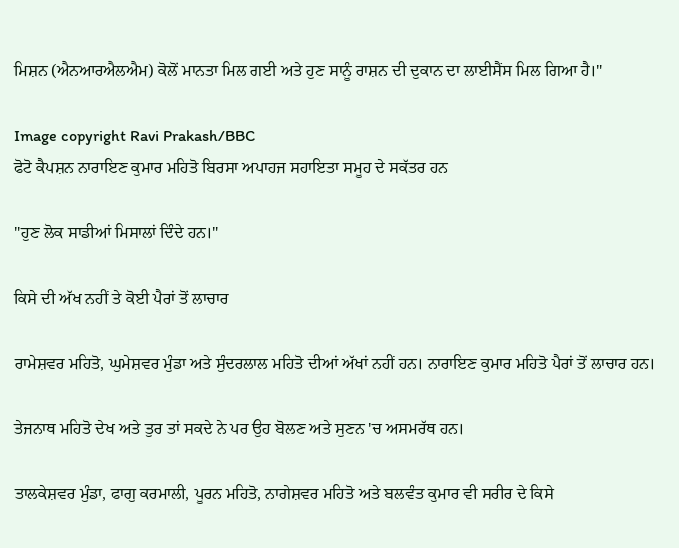ਮਿਸ਼ਨ (ਐਨਆਰਐਲਐਮ) ਕੋਲੋਂ ਮਾਨਤਾ ਮਿਲ ਗਈ ਅਤੇ ਹੁਣ ਸਾਨੂੰ ਰਾਸ਼ਨ ਦੀ ਦੁਕਾਨ ਦਾ ਲਾਈਸੈਂਸ ਮਿਲ ਗਿਆ ਹੈ।"

Image copyright Ravi Prakash/BBC
ਫੋਟੋ ਕੈਪਸ਼ਨ ਨਾਰਾਇਣ ਕੁਮਾਰ ਮਹਿਤੋ ਬਿਰਸਾ ਅਪਾਹਜ ਸਹਾਇਤਾ ਸਮੂਹ ਦੇ ਸਕੱਤਰ ਹਨ

"ਹੁਣ ਲੋਕ ਸਾਡੀਆਂ ਮਿਸਾਲਾਂ ਦਿੰਦੇ ਹਨ।"

ਕਿਸੇ ਦੀ ਅੱਖ ਨਹੀਂ ਤੇ ਕੋਈ ਪੈਰਾਂ ਤੋਂ ਲਾਚਾਰ

ਰਾਮੇਸ਼ਵਰ ਮਹਿਤੋ, ਘੁਮੇਸ਼ਵਰ ਮੁੰਡਾ ਅਤੇ ਸੁੰਦਰਲਾਲ ਮਹਿਤੋ ਦੀਆਂ ਅੱਖਾਂ ਨਹੀਂ ਹਨ। ਨਾਰਾਇਣ ਕੁਮਾਰ ਮਹਿਤੋ ਪੈਰਾਂ ਤੋਂ ਲਾਚਾਰ ਹਨ।

ਤੇਜਨਾਥ ਮਹਿਤੋ ਦੇਖ ਅਤੇ ਤੁਰ ਤਾਂ ਸਕਦੇ ਨੇ ਪਰ ਉਹ ਬੋਲਣ ਅਤੇ ਸੁਣਨ 'ਚ ਅਸਮਰੱਥ ਹਨ।

ਤਾਲਕੇਸ਼ਵਰ ਮੁੰਡਾ, ਫਾਗੁ ਕਰਮਾਲੀ, ਪੂਰਨ ਮਹਿਤੋ, ਨਾਗੇਸ਼ਵਰ ਮਹਿਤੋ ਅਤੇ ਬਲਵੰਤ ਕੁਮਾਰ ਵੀ ਸਰੀਰ ਦੇ ਕਿਸੇ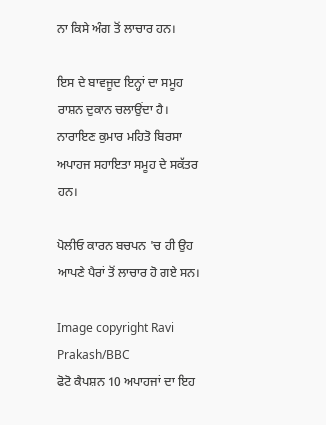ਨਾ ਕਿਸੇ ਅੰਗ ਤੋਂ ਲਾਚਾਰ ਹਨ।

ਇਸ ਦੇ ਬਾਵਜੂਦ ਇਨ੍ਹਾਂ ਦਾ ਸਮੂਹ ਰਾਸ਼ਨ ਦੁਕਾਨ ਚਲਾਉਂਦਾ ਹੈ। ਨਾਰਾਇਣ ਕੁਮਾਰ ਮਹਿਤੋ ਬਿਰਸਾ ਅਪਾਹਜ ਸਹਾਇਤਾ ਸਮੂਹ ਦੇ ਸਕੱਤਰ ਹਨ।

ਪੋਲੀਓ ਕਾਰਨ ਬਚਪਨ 'ਚ ਹੀ ਉਹ ਆਪਣੇ ਪੈਰਾਂ ਤੋਂ ਲਾਚਾਰ ਹੋ ਗਏ ਸਨ।

Image copyright Ravi Prakash/BBC
ਫੋਟੋ ਕੈਪਸ਼ਨ 10 ਅਪਾਹਜਾਂ ਦਾ ਇਹ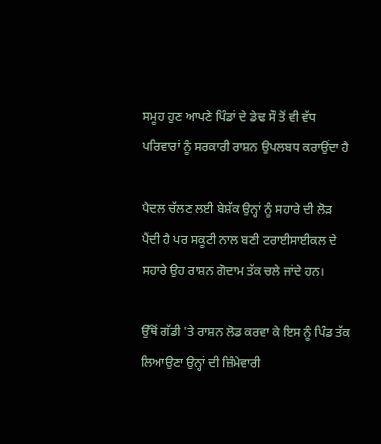ਸਮੂਹ ਹੁਣ ਆਪਣੇ ਪਿੰਡਾਂ ਦੇ ਡੇਢ ਸੌ ਤੋਂ ਵੀ ਵੱਧ ਪਰਿਵਾਰਾਂ ਨੂੰ ਸਰਕਾਰੀ ਰਾਸ਼ਨ ਉਪਲਬਧ ਕਰਾਉਂਦਾ ਹੈ

ਪੈਦਲ ਚੱਲਣ ਲਈ ਬੇਸ਼ੱਕ ਉਨ੍ਹਾਂ ਨੂੰ ਸਹਾਰੇ ਦੀ ਲੋੜ ਪੈਂਦੀ ਹੈ ਪਰ ਸਕੂਟੀ ਨਾਲ ਬਣੀ ਟਰਾਈਸਾਈਕਲ ਦੇ ਸਹਾਰੇ ਉਹ ਰਾਸ਼ਨ ਗੋਦਾਮ ਤੱਕ ਚਲੇ ਜਾਂਦੇ ਹਨ।

ਉੱਥੋਂ ਗੱਡੀ 'ਤੇ ਰਾਸ਼ਨ ਲੋਡ ਕਰਵਾ ਕੇ ਇਸ ਨੂੰ ਪਿੰਡ ਤੱਕ ਲਿਆਉਣਾ ਉਨ੍ਹਾਂ ਦੀ ਜ਼ਿੰਮੇਵਾਰੀ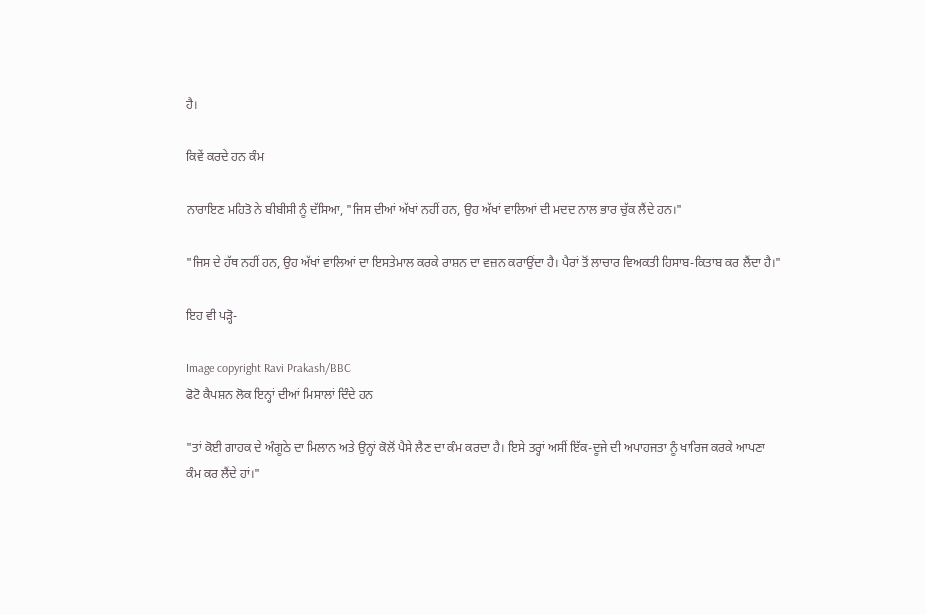ਹੈ।

ਕਿਵੇਂ ਕਰਦੇ ਹਨ ਕੰਮ

ਨਾਰਾਇਣ ਮਹਿਤੋ ਨੇ ਬੀਬੀਸੀ ਨੂੰ ਦੱਸਿਆ, "ਜਿਸ ਦੀਆਂ ਅੱਖਾਂ ਨਹੀਂ ਹਨ, ਉਹ ਅੱਖਾਂ ਵਾਲਿਆਂ ਦੀ ਮਦਦ ਨਾਲ ਭਾਰ ਚੁੱਕ ਲੈਂਦੇ ਹਨ।"

"ਜਿਸ ਦੇ ਹੱਥ ਨਹੀਂ ਹਨ, ਉਹ ਅੱਖਾਂ ਵਾਲਿਆਂ ਦਾ ਇਸਤੇਮਾਲ ਕਰਕੇ ਰਾਸ਼ਨ ਦਾ ਵਜ਼ਨ ਕਰਾਉਂਦਾ ਹੈ। ਪੈਰਾਂ ਤੋਂ ਲਾਚਾਰ ਵਿਅਕਤੀ ਹਿਸਾਬ-ਕਿਤਾਬ ਕਰ ਲੈਂਦਾ ਹੈ।"

ਇਹ ਵੀ ਪੜ੍ਹੋ-

Image copyright Ravi Prakash/BBC
ਫੋਟੋ ਕੈਪਸ਼ਨ ਲੋਕ ਇਨ੍ਹਾਂ ਦੀਆਂ ਮਿਸਾਲਾਂ ਦਿੰਦੇ ਹਨ

"ਤਾਂ ਕੋਈ ਗਾਹਕ ਦੇ ਅੰਗੂਠੇ ਦਾ ਮਿਲਾਨ ਅਤੇ ਉਨ੍ਹਾਂ ਕੋਲੋਂ ਪੈਸੇ ਲੈਣ ਦਾ ਕੰਮ ਕਰਦਾ ਹੈ। ਇਸੇ ਤਰ੍ਹਾਂ ਅਸੀਂ ਇੱਕ-ਦੂਜੇ ਦੀ ਅਪਾਹਜਤਾ ਨੂੰ ਖਾਰਿਜ ਕਰਕੇ ਆਪਣਾ ਕੰਮ ਕਰ ਲੈਂਦੇ ਹਾਂ।"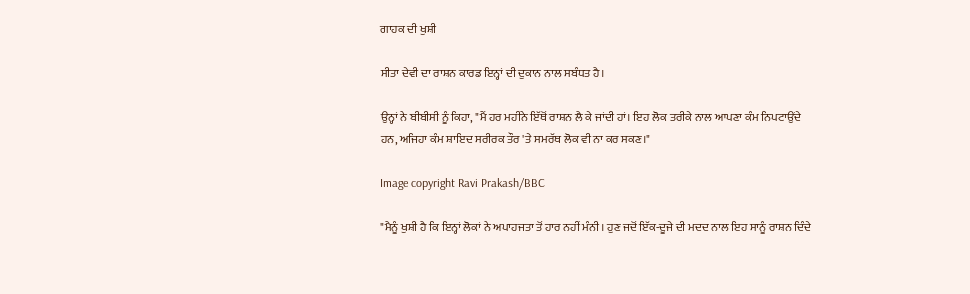ਗਾਹਕ ਦੀ ਖੁਸ਼ੀ

ਸੀਤਾ ਦੇਵੀ ਦਾ ਰਾਸ਼ਨ ਕਾਰਡ ਇਨ੍ਹਾਂ ਦੀ ਦੁਕਾਨ ਨਾਲ ਸਬੰਧਤ ਹੈ।

ਉਨ੍ਹਾਂ ਨੇ ਬੀਬੀਸੀ ਨੂੰ ਕਿਹਾ, "ਮੈਂ ਹਰ ਮਹੀਨੇ ਇੱਥੋਂ ਰਾਸ਼ਨ ਲੈ ਕੇ ਜਾਂਦੀ ਹਾਂ। ਇਹ ਲੋਕ ਤਰੀਕੇ ਨਾਲ ਆਪਣਾ ਕੰਮ ਨਿਪਟਾਉਂਦੇ ਹਨ, ਅਜਿਹਾ ਕੰਮ ਸ਼ਾਇਦ ਸਰੀਰਕ ਤੌਰ 'ਤੇ ਸਮਰੱਥ ਲੋਕ ਵੀ ਨਾ ਕਰ ਸਕਣ।"

Image copyright Ravi Prakash/BBC

"ਮੈਨੂੰ ਖੁਸ਼ੀ ਹੈ ਕਿ ਇਨ੍ਹਾਂ ਲੋਕਾਂ ਨੇ ਅਪਾਹਜਤਾ ਤੋਂ ਹਾਰ ਨਹੀਂ ਮੰਨੀ। ਹੁਣ ਜਦੋਂ ਇੱਕ-ਦੂਜੇ ਦੀ ਮਦਦ ਨਾਲ ਇਹ ਸਾਨੂੰ ਰਾਸ਼ਨ ਦਿੰਦੇ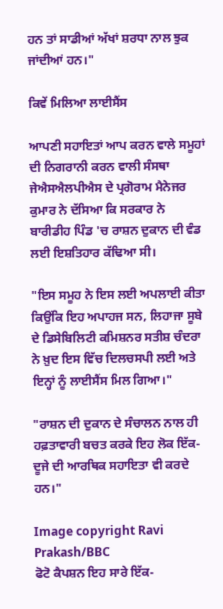ਹਨ ਤਾਂ ਸਾਡੀਆਂ ਅੱਖਾਂ ਸ਼ਰਧਾ ਨਾਲ ਝੁਕ ਜਾਂਦੀਆਂ ਹਨ।"

ਕਿਵੇਂ ਮਿਲਿਆ ਲਾਈਸੈਂਸ

ਆਪਣੀ ਸਹਾਇਤਾਂ ਆਪ ਕਰਨ ਵਾਲੇ ਸਮੂਹਾਂ ਦੀ ਨਿਗਰਾਨੀ ਕਰਨ ਵਾਲੀ ਸੰਸਥਾ ਜੇਐਸਐਲਪੀਐਸ ਦੇ ਪ੍ਰਗੋਰਾਮ ਮੈਨੇਜਰ ਕੁਮਾਰ ਨੇ ਦੱਸਿਆ ਕਿ ਸਰਕਾਰ ਨੇ ਬਾਰੀਡੀਹ ਪਿੰਡ 'ਚ ਰਾਸ਼ਨ ਦੁਕਾਨ ਦੀ ਵੰਡ ਲਈ ਇਸ਼ਤਿਹਾਰ ਕੱਢਿਆ ਸੀ।

"ਇਸ ਸਮੂਹ ਨੇ ਇਸ ਲਈ ਅਪਲਾਈ ਕੀਤਾ ਕਿਉਂਕਿ ਇਹ ਅਪਾਹਜ ਸਨ, ਲਿਹਾਜਾ ਸੂਬੇ ਦੇ ਡਿਸੇਬਿਲਿਟੀ ਕਮਿਸ਼ਨਰ ਸਤੀਸ਼ ਚੰਦਰਾ ਨੇ ਖ਼ੁਦ ਇਸ ਵਿੱਚ ਦਿਲਚਸਪੀ ਲਈ ਅਤੇ ਇਨ੍ਹਾਂ ਨੂੰ ਲਾਈਸੈਂਸ ਮਿਲ ਗਿਆ।"

"ਰਾਸ਼ਨ ਦੀ ਦੁਕਾਨ ਦੇ ਸੰਚਾਲਨ ਨਾਲ ਹੀ ਹਫ਼ਤਾਵਾਰੀ ਬਚਤ ਕਰਕੇ ਇਹ ਲੋਕ ਇੱਕ-ਦੂਜੇ ਦੀ ਆਰਥਿਕ ਸਹਾਇਤਾ ਵੀ ਕਰਦੇ ਹਨ।"

Image copyright Ravi Prakash/BBC
ਫੋਟੋ ਕੈਪਸ਼ਨ ਇਹ ਸਾਰੇ ਇੱਕ-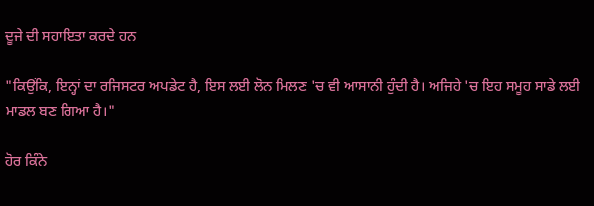ਦੂਜੇ ਦੀ ਸਹਾਇਤਾ ਕਰਦੇ ਹਨ

"ਕਿਉਂਕਿ, ਇਨ੍ਹਾਂ ਦਾ ਰਜਿਸਟਰ ਅਪਡੇਟ ਹੈ, ਇਸ ਲਈ ਲੋਨ ਮਿਲਣ 'ਚ ਵੀ ਆਸਾਨੀ ਹੁੰਦੀ ਹੈ। ਅਜਿਹੇ 'ਚ ਇਹ ਸਮੂਹ ਸਾਡੇ ਲਈ ਮਾਡਲ ਬਣ ਗਿਆ ਹੈ।"

ਹੋਰ ਕਿੰਨੇ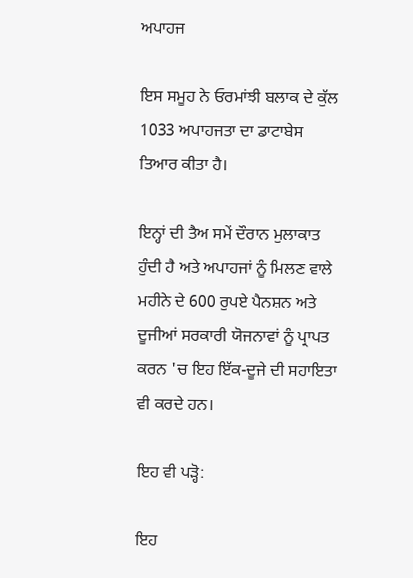ਅਪਾਹਜ

ਇਸ ਸਮੂਹ ਨੇ ਓਰਮਾਂਝੀ ਬਲਾਕ ਦੇ ਕੁੱਲ 1033 ਅਪਾਹਜਤਾ ਦਾ ਡਾਟਾਬੇਸ ਤਿਆਰ ਕੀਤਾ ਹੈ।

ਇਨ੍ਹਾਂ ਦੀ ਤੈਅ ਸਮੇਂ ਦੌਰਾਨ ਮੁਲਾਕਾਤ ਹੁੰਦੀ ਹੈ ਅਤੇ ਅਪਾਹਜਾਂ ਨੂੰ ਮਿਲਣ ਵਾਲੇ ਮਹੀਨੇ ਦੇ 600 ਰੁਪਏ ਪੈਨਸ਼ਨ ਅਤੇ ਦੂਜੀਆਂ ਸਰਕਾਰੀ ਯੋਜਨਾਵਾਂ ਨੂੰ ਪ੍ਰਾਪਤ ਕਰਨ 'ਚ ਇਹ ਇੱਕ-ਦੂਜੇ ਦੀ ਸਹਾਇਤਾ ਵੀ ਕਰਦੇ ਹਨ।

ਇਹ ਵੀ ਪੜ੍ਹੋ:

ਇਹ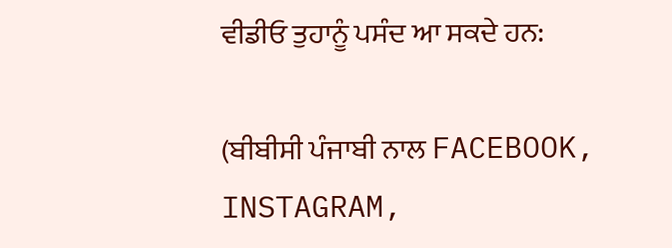ਵੀਡੀਓ ਤੁਹਾਨੂੰ ਪਸੰਦ ਆ ਸਕਦੇ ਹਨ:

(ਬੀਬੀਸੀ ਪੰਜਾਬੀ ਨਾਲ FACEBOOK, INSTAGRAM,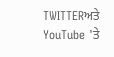TWITTERਅਤੇ YouTube 'ਤੇ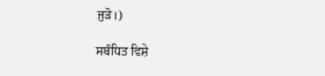ਜੁੜੋ।)

ਸਬੰਧਿਤ ਵਿਸ਼ੇ